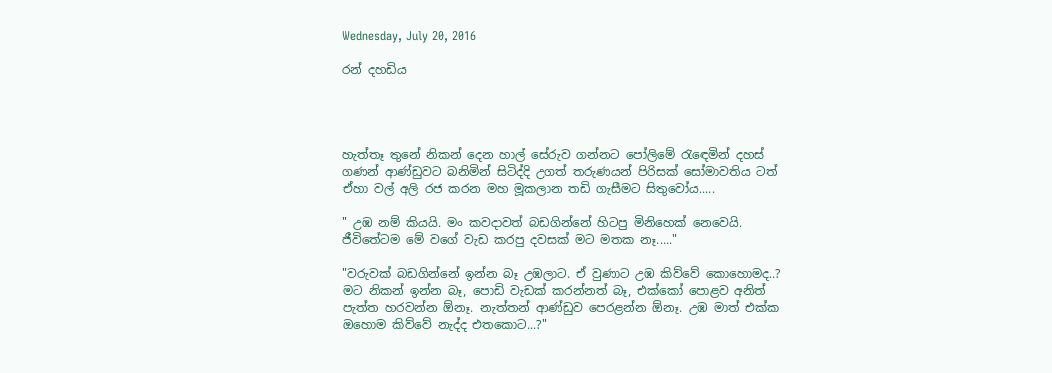Wednesday, July 20, 2016

රන් දහඩිය




හැත්තෑ තුනේ නිකන් දෙන හාල් සේරුව ගන්නට පෝලිමේ රැඳෙමින් දහස් ගණන් ආණ්ඩුවට බනිමින් සිටිද්දි උගත් තරුණයන් පිරිසක් සෝමාවතිය ටත් ඒහා වල් අලි රජ කරන මහ මූකලාන තඩි ගැසීමට සිතුවෝය.....

" උඹ නම් කියයි. මං කවදාවත් බඩගින්නේ හිටපු මිනිහෙක් නෙවෙයි. ජීවිතේටම මේ වගේ වැඩ කරපු දවසක් මට මතක නෑ....."

"වරුවක් බඩගින්නේ ඉන්න බෑ උඹලාට. ඒ වුණාට උඹ කිව්වේ කොහොමද..? මට නිකන් ඉන්න බෑ, පොඩි වැඩක් කරන්නත් බෑ, එක්කෝ පොළව අනිත් පැත්ත හරවන්න ඕනෑ. නැත්තන් ආණ්ඩුව පෙරළන්න ඕනෑ. උඹ මාත් එක්ක ඔහොම කිව්වේ නැද්ද එතකොට...?"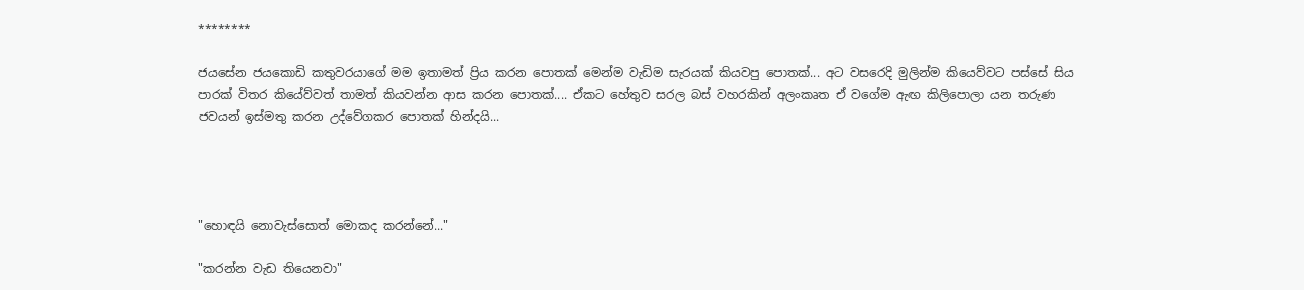********

ජයසේන ජයකොඩි කතුවරයාගේ මම ඉතාමත් ප්‍රිය කරන පොතක් මෙන්ම වැඩිම සැරයක් කියවපු පොතක්... අට වසරෙදි මුලින්ම කියෙව්වට පස්සේ සිය පාරක් විතර කියේව්වත් තාමත් කියවන්න ආස කරන පොතක්.... ඒකට හේතුව සරල බස් වහරකින් අලංකෘත ඒ වගේම ඇඟ කිලිපොලා යන තරුණ ජවයන් ඉස්මතු කරන උද්වේගකර පොතක් හින්දයි...




"හොඳයි නොවැස්සොත් මොකද කරන්නේ..."

"කරන්න වැඩ තියෙනවා"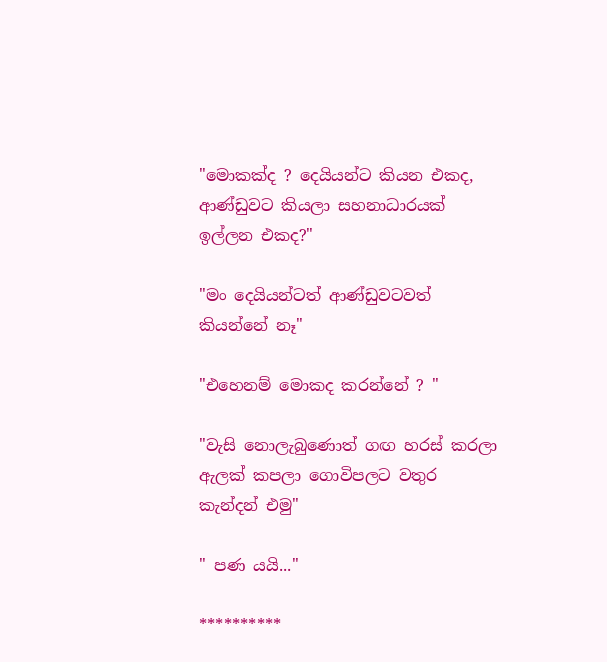"මොකක්ද ? දෙයියන්ට කියන එකද, ආණ්ඩුවට කියලා සහනාධාරයක් ඉල්ලන එකද?"

"මං දෙයියන්ටත් ආණ්ඩුවටවත් කියන්නේ නෑ"

"එහෙනම් මොකද කරන්නේ ? "

"වැසි නොලැබුණොත් ගඟ හරස් කරලා ඇලක් කපලා ගොවිපලට වතුර කැන්දන් එමු"

" පණ යයි..."

**********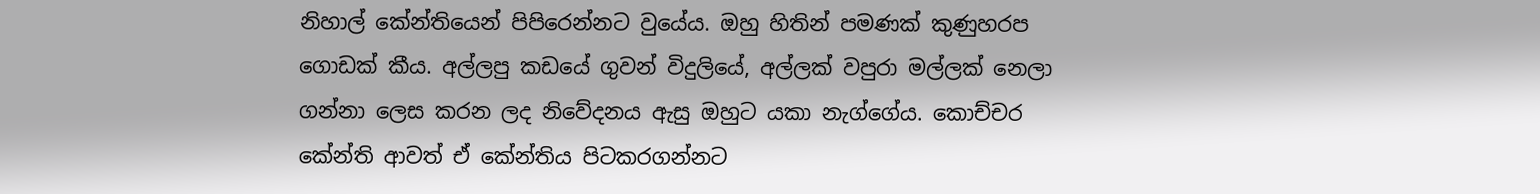නිහාල් කේන්තියෙන් පිපිරෙන්නට වුයේය. ඔහු හිතින් පමණක් කුණුහරප ගොඩක් කීය. අල්ලපු කඩයේ ගුවන් විදුලියේ, අල්ලක් වපුරා මල්ලක් නෙලා ගන්නා ලෙස කරන ලද නිවේදනය ඇසු ඔහුට යකා නැග්ගේය. කොච්චර කේන්ති ආවත් ඒ කේන්තිය පිටකරගන්නට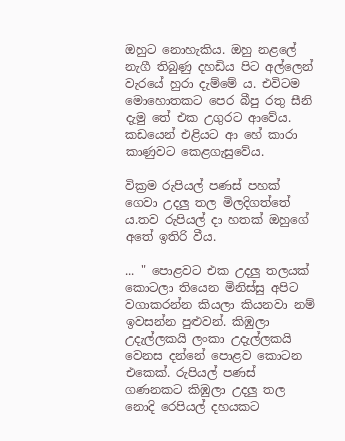ඔහුට නොහැකිය. ඔහු නළලේ නැගී තිබුණු දහඩිය පිට අල්ලෙන් වැරයේ හුරා දැම්මේ ය. එවිටම මොහොතකට පෙර බීපු රතු සීනි දැමු තේ එක උගුරට ආවේය. කඩයෙන් එළියට ආ හේ කාරා කාණුවට කෙළගැසුවේය.

වික්‍රම රුපියල් පණස් පහක් ගෙවා උදලු තල මිලදිගත්තේ ය.තව රුපියල් දා හතක් ඔහුගේ අතේ ඉතිරි වීය.

... " පොළවට එක උදලු තලයක් කොටලා තියෙන මිනිස්සු අපිට වගාකරන්න කියලා කියනවා නම් ඉවසන්න පුළුවන්. කිඹුලා උදැල්ලකයි ලංකා උදැල්ලකයි වෙනස දන්නේ පොළව කොටන එකෙක්. රුපියල් පණස් ගණනකට කිඹුලා උදලු තල නොදි රෙපියල් දහයකට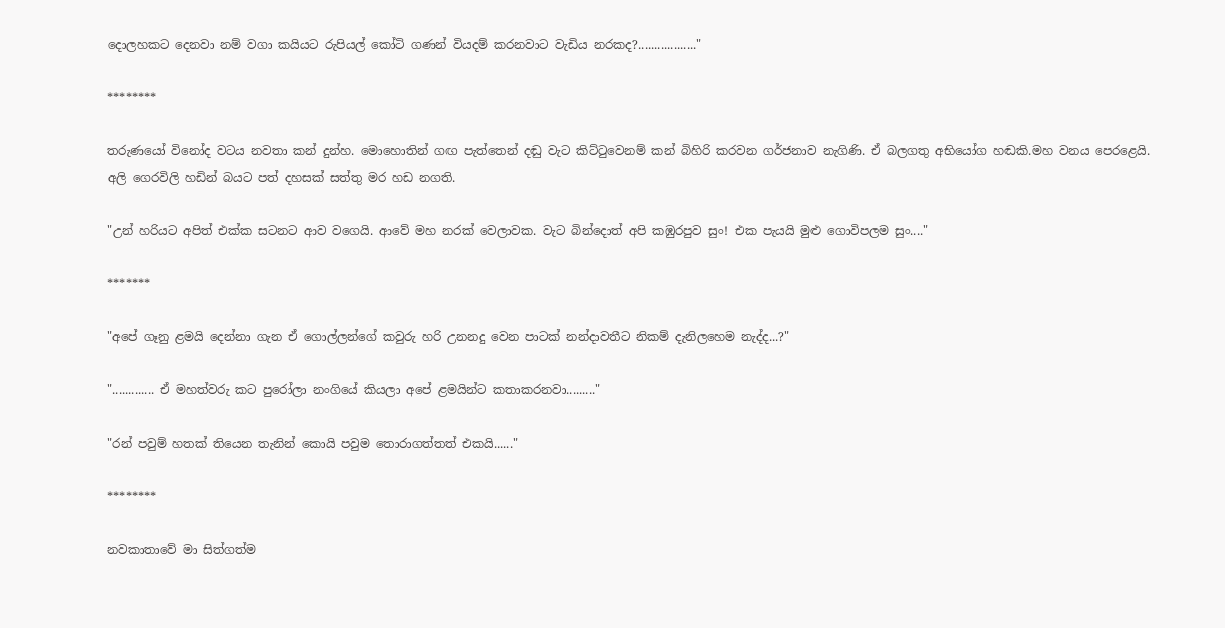දොලහකට දෙනවා නම් වගා කයියට රුපියල් කෝටි ගණන් වියදම් කරනවාට වැඩිය නරකද?.................."

********

තරුණයෝ විනෝද වටය නවතා කන් දුන්හ. මොහොතින් ගඟ පැත්තෙන් දඬු වැට කිට්ටුවෙනම් කන් බිහිරි කරවන ගර්ජනාව නැගිණි. ඒ බලගතු අභියෝග හඬකි.මහ වනය පෙරළෙයි. අලි ගෙරවිලි හඩින් බයට පත් දහසක් සත්තු මර හඩ නගති.

"උන් හරියට අපිත් එක්ක සටනට ආව වගෙයි. ආවේ මහ නරක් වෙලාවක. වැට බින්දොත් අපි කඹුරපුව සුං! එක පැයයි මුළු ගොවිපලම සුං...."

*******

"අපේ ගෑනු ළමයි දෙන්නා ගැන ඒ ගොල්ලන්ගේ කවුරු හරි උනනදු වෙන පාටක් නන්දාවතීට නිකම් දැනිලහෙම නැද්ද...?"

"............. ඒ මහත්වරු කට පුරෝලා නංගියේ කියලා අපේ ළමයින්ට කතාකරනවා........."

"රන් පවුම් හතක් තියෙන තැනින් කොයි පවුම තොරාගත්තත් එකයි......"

********

නවකාතාවේ මා සිත්ගත්ම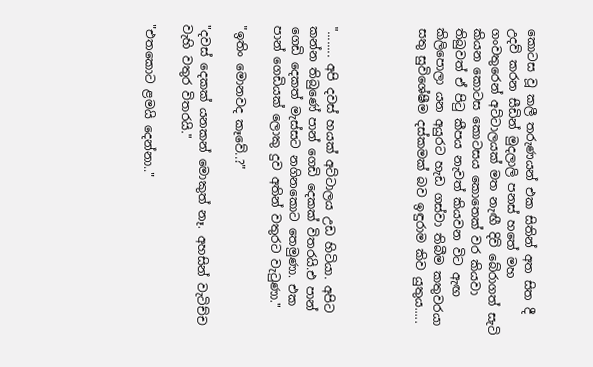කොටස වූ කලී තරුණයන් එක සිතින් අත සිත දී උදව් කරන සීඩින් මුදලාලි පනස් හතේ මහ ගංවතුරෙන් අට්ටාලයක් මත නැඟී දිවි බේරාගත් සැටි කියන කොටස කොටසය කොතෙක් වර කියවා තිබුවත් ඒ පිටු කීපය නැවත් කියවන විට ඇඟ කිලිපොලා යන අයුරට හැඩ ගස්වා තිබීම කතුවරයා සතු සුවිශේෂීම දස්කමක් බව ඉඳුරාම කිව යුතුය.....




"........ අපි දවස් හයක් අට්ටාලය උඩ හිටියා. අපිට කන්න තිබුණේ පාන් ගෙඩි දෙකක් විතරයි.එ පාන් ගෙඩි දෙකත් මැස්සට නගිනකොට තෙමුණා. එක පාන් ගෙඩියක් ලොකු දුව අතින් වතුරට වැටුණා."

"ඉතිං මොනවද කෑවේ..?"

"දවස් දෙකක් යනකන් මොකුත් නෑ. අහසින් වැටිච්ච වැහි වතුර විතරයි."

"එතකොට ළමයි දෙන්නා.."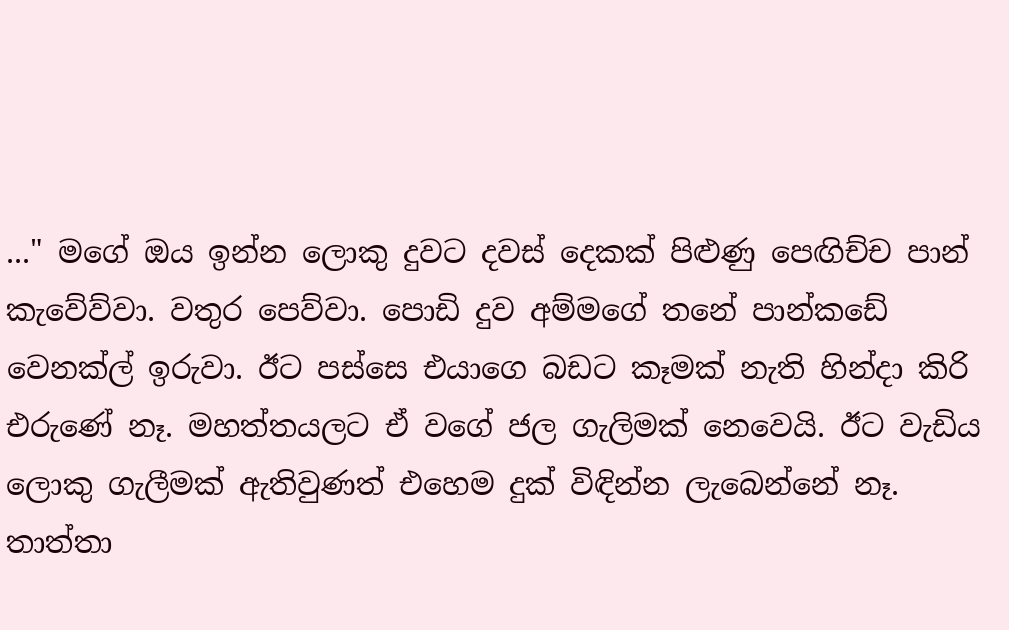..." මගේ ඔය ඉන්න ලොකු දුවට දවස් දෙකක් පිළුණු පෙඟිච්ච පාන් කැවේව්වා. වතුර පෙව්වා. පොඩි දුව අම්මගේ තනේ පාන්කඩේ වෙනක්ල් ඉරුවා. ඊට පස්සෙ එයාගෙ බඩට කෑමක් නැති හින්දා කිරි එරුණේ නෑ. මහත්තයලට ඒ වගේ ජල ගැලිමක් නෙවෙයි. ඊට වැඩිය ලොකු ගැලීමක් ඇතිවුණත් එහෙම දුක් විඳින්න ලැබෙන්නේ නෑ. තාත්තා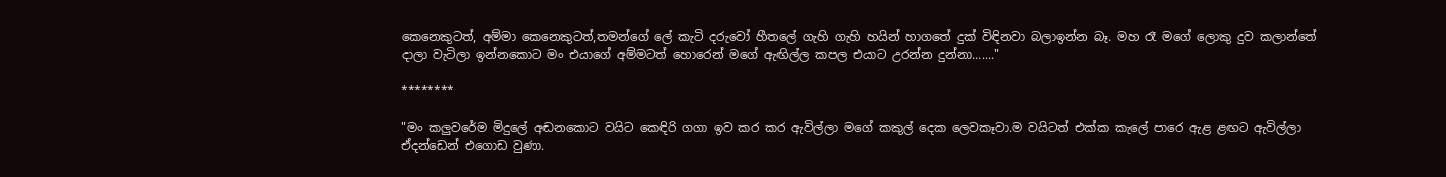කෙනෙකුටත්, අම්මා කෙනෙකුටත්,තමන්ගේ ලේ කැටි දරුවෝ හීතලේ ගැහි ගැහි හයින් හාගතේ දුක් විඳිනවා බලාඉන්න බෑ. මහ රෑ මගේ ලොකු දුව කලාන්තේ දාලා වැටිලා ඉන්නකොට මං එයාගේ අම්මටත් හොරෙන් මගේ ඇඟිල්ල කපල එයාට උරන්න දුන්නා......."

********

"මං කලුවරේම මිදුලේ අඬනකොට වයිට කෙඳිරි ගගා ඉව කර කර ඇවිල්ලා මගේ කකුල් දෙක ලෙවකෑවා.ම වයිටත් එක්ක කැලේ පාරෙ ඇළ ළඟට ඇවිල්ලා ඒදන්ඩෙන් එගොඩ වුණා.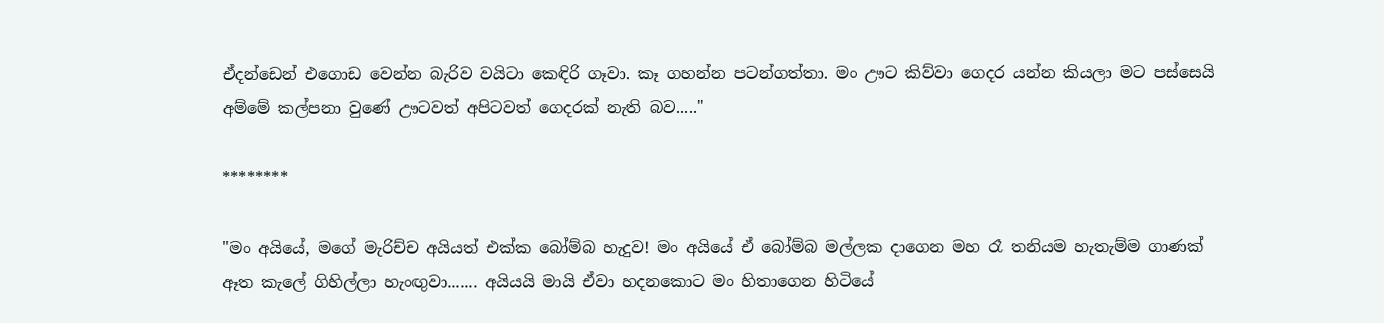ඒදන්ඩෙන් එගොඩ වෙන්න බැරිව වයිටා කෙඳිරි ගෑවා. කෑ ගහන්න පටන්ගත්තා. මං ඌට කිව්වා ගෙදර යන්න කියලා මට පස්සෙයි අම්මේ කල්පනා වුණේ ඌටවත් අපිටවත් ගෙදරක් නැති බව....."

********

"මං අයියේ, මගේ මැරිච්ච අයියත් එක්ක බෝම්බ හැදුව! මං අයියේ ඒ බෝම්බ මල්ලක දාගෙන මහ රෑ තනියම හැතැම්ම ගාණක් ඈත කැලේ ගිහිල්ලා හැංඟුවා....... අයියයි මායි ඒවා හදනකොට මං හිතාගෙන හිටියේ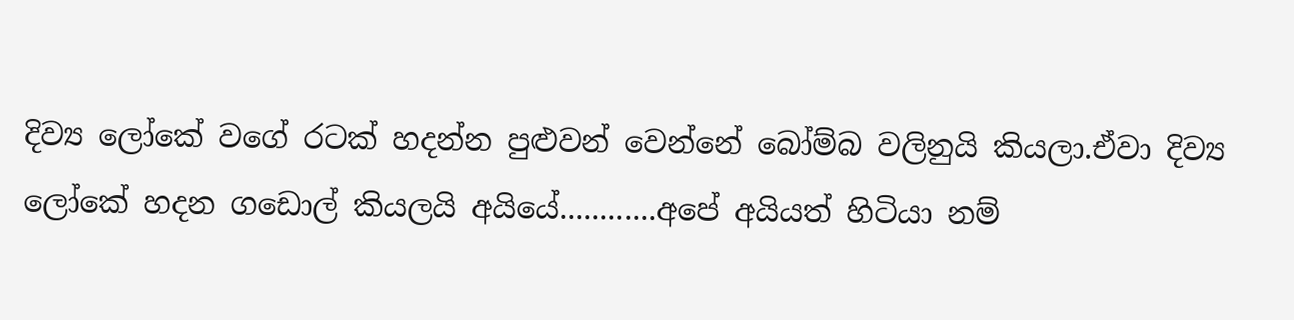දිව්‍ය ලෝකේ වගේ රටක් හදන්න පුළුවන් වෙන්නේ බෝම්බ වලිනුයි කියලා.ඒවා දිව්‍ය ලෝකේ හදන ගඩොල් කියලයි අයියේ............අපේ අයියත් හිටියා නම්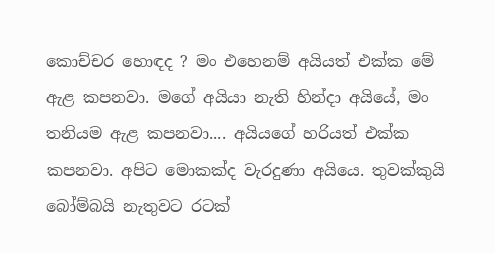කොච්චර හොඳද ? මං එහෙනම් අයියත් එක්ක මේ ඇළ කපනවා. මගේ අයියා නැති හින්දා අයියේ, මං තනියම ඇළ කපනවා.... අයියගේ හරියත් එක්ක කපනවා. අපිට මොකක්ද වැරදුණා අයියෙ. තුවක්කුයි බෝම්බයි නැතුවට රටක්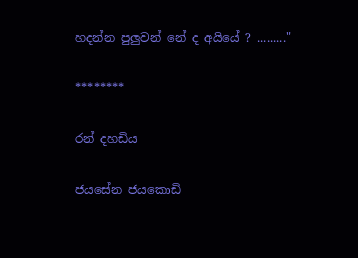හදන්න පුලුවන් නේ ද අයියේ ? ........."

********

රන් දහඩිය

ජයසේන ජයකොඩි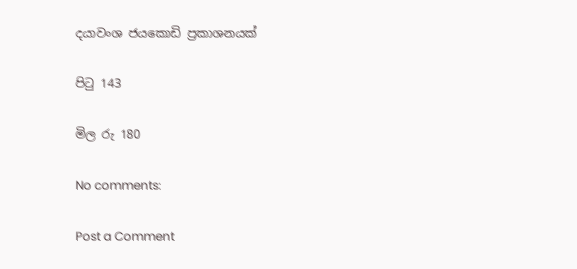දයාවංශ ජයකොඩි ප්‍රකාශනයක්

පිටු 143

මිල රු 180

No comments:

Post a Comment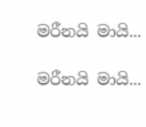මරීනයි මායි...

මරීනයි මායි...